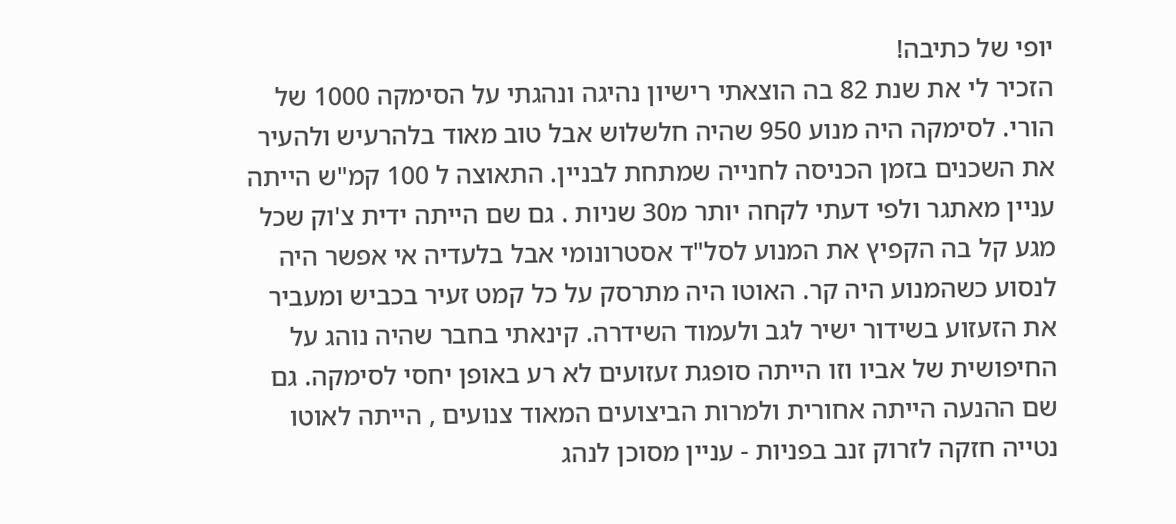יופי של כתיבה!
הזכיר לי את שנת 82 בה הוצאתי רישיון נהיגה ונהגתי על הסימקה 1000 של הורי. לסימקה היה מנוע 950 שהיה חלשלוש אבל טוב מאוד בלהרעיש ולהעיר את השכנים בזמן הכניסה לחנייה שמתחת לבניין. התאוצה ל 100 קמ"ש הייתה עניין מאתגר ולפי דעתי לקחה יותר מ30 שניות . גם שם הייתה ידית צ'וק שכל מגע קל בה הקפיץ את המנוע לסל"ד אסטרונומי אבל בלעדיה אי אפשר היה לנסוע כשהמנוע היה קר. האוטו היה מתרסק על כל קמט זעיר בכביש ומעביר את הזעזוע בשידור ישיר לגב ולעמוד השידרה. קינאתי בחבר שהיה נוהג על החיפושית של אביו וזו הייתה סופגת זעזועים לא רע באופן יחסי לסימקה. גם שם ההנעה הייתה אחורית ולמרות הביצועים המאוד צנועים , הייתה לאוטו נטייה חזקה לזרוק זנב בפניות - עניין מסוכן לנהג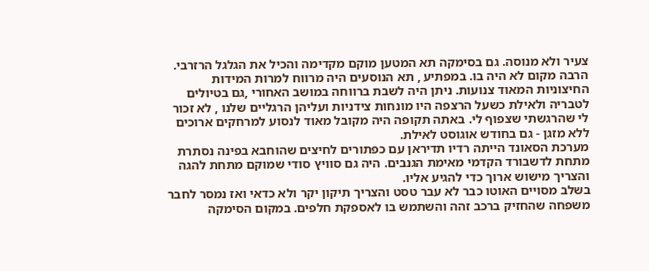צעיר ולא מנוסה. גם בסימקה תא המטען מוקם מקדימה והכיל את הגלגל הרזרבי. הרבה מקום לא היה בו. במפתיע , תא הנוסעים היה מרווח למרות המידות החיצוניות המאוד צנועות. ניתן היה לשבת ברווחה במושב האחורי ,גם בטיולים לטבריה ולאילת כשעל הרצפה היו מונחות צידניות ועליהן הרגליים שלנו , לא זכור לי שהרגשתי שצפוף לי. באתה תקופה היה מקובל מאוד לנסוע למרחקים ארוכים ללא מזגן - גם בחודש אוגוסט לאילת.
מערכת הסאונד הייתה רדיו תדיראן עם כפתורים לחיצים שהוחבא בפינה נסתרת מתחת לדשבורד הקדמי מאימת הגנבים. היה גם סוויץ סודי שמוקם מתחת להגה והצריך מישוש ארוך כדי להגיע אליו.
בשלב מסויים האוטו כבר לא עבר טסט והצריך תיקון יקר ולא כדאי ואז נמסר לחבר משפחה שהחזיק ברכב זהה והשתמש בו לאספקת חלפים. במקום הסימקה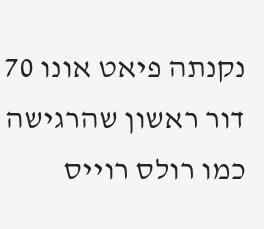נקנתה פיאט אונו 70 דור ראשון שהרגישה כמו רולס רוייס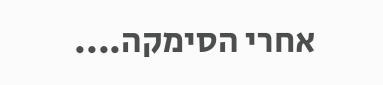אחרי הסימקה....